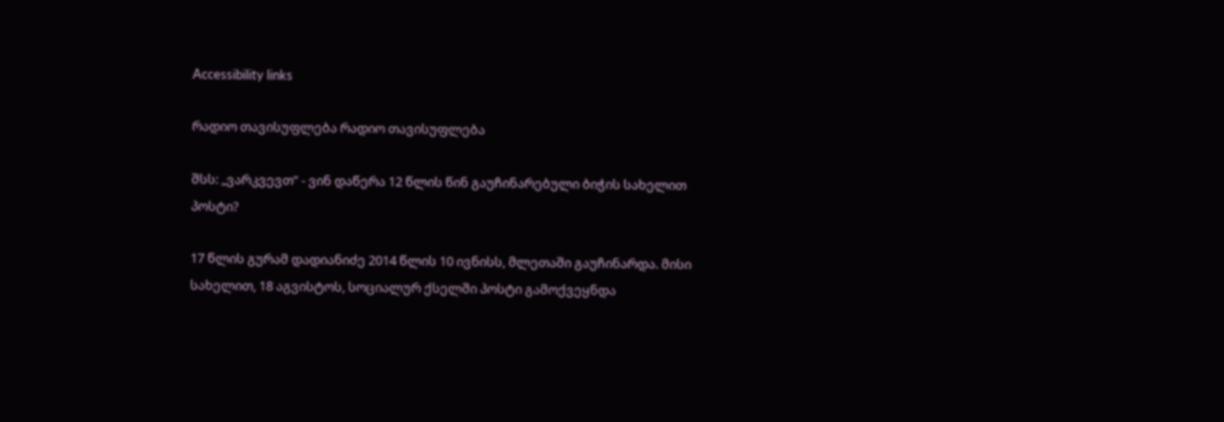Accessibility links

რადიო თავისუფლება რადიო თავისუფლება

შსს: „ვარკვევთ“ - ვინ დაწერა 12 წლის წინ გაუჩინარებული ბიჭის სახელით პოსტი?

17 წლის გურამ დადიანიძე 2014 წლის 10 ივნისს, მლეთაში გაუჩინარდა. მისი სახელით, 18 აგვისტოს, სოციალურ ქსელში პოსტი გამოქვეყნდა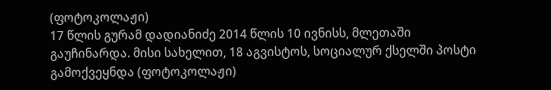(ფოტოკოლაჟი)
17 წლის გურამ დადიანიძე 2014 წლის 10 ივნისს, მლეთაში გაუჩინარდა. მისი სახელით, 18 აგვისტოს, სოციალურ ქსელში პოსტი გამოქვეყნდა (ფოტოკოლაჟი)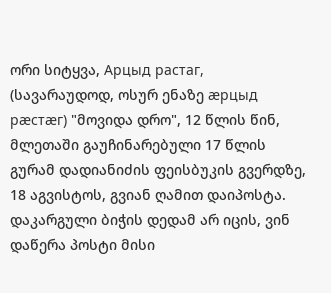ორი სიტყვა, Арцыд растаг, (სავარაუდოდ, ოსურ ენაზე æрцыд рæстæг) "მოვიდა დრო", 12 წლის წინ, მლეთაში გაუჩინარებული 17 წლის გურამ დადიანიძის ფეისბუკის გვერდზე, 18 აგვისტოს, გვიან ღამით დაიპოსტა. დაკარგული ბიჭის დედამ არ იცის, ვინ დაწერა პოსტი მისი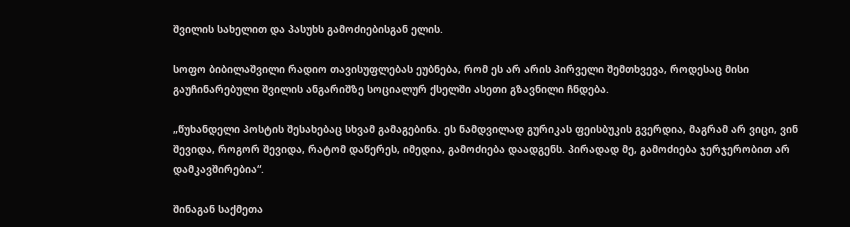შვილის სახელით და პასუხს გამოძიებისგან ელის.

სოფო ბიბილაშვილი რადიო თავისუფლებას ეუბნება, რომ ეს არ არის პირველი შემთხვევა, როდესაც მისი გაუჩინარებული შვილის ანგარიშზე სოციალურ ქსელში ასეთი გზავნილი ჩნდება.

„წუხანდელი პოსტის შესახებაც სხვამ გამაგებინა. ეს ნამდვილად გურიკას ფეისბუკის გვერდია, მაგრამ არ ვიცი, ვინ შევიდა, როგორ შევიდა, რატომ დაწერეს, იმედია, გამოძიება დაადგენს. პირადად მე, გამოძიება ჯერჯერობით არ დამკავშირებია“.

შინაგან საქმეთა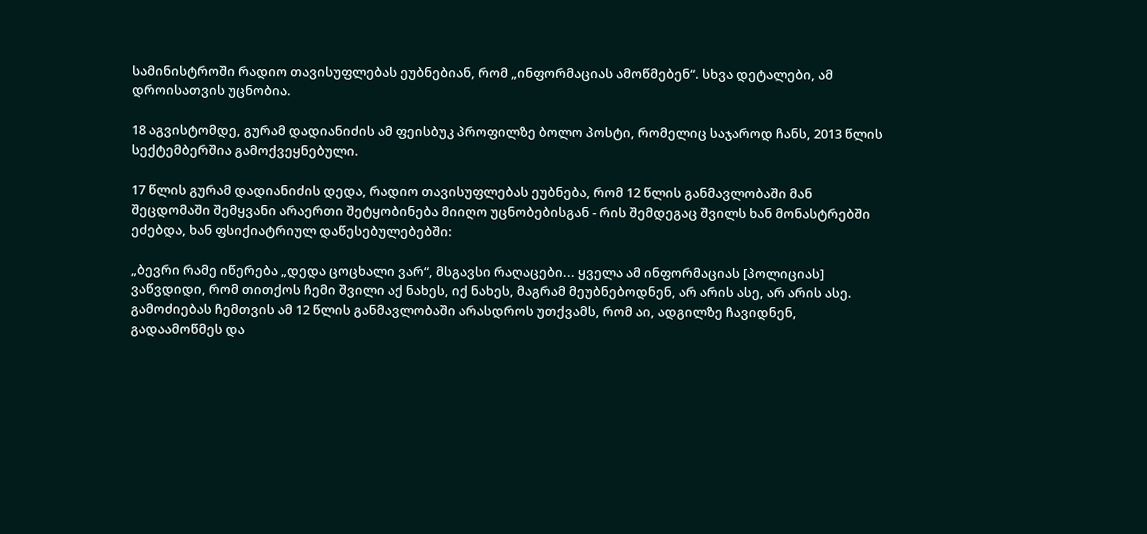სამინისტროში რადიო თავისუფლებას ეუბნებიან, რომ „ინფორმაციას ამოწმებენ“. სხვა დეტალები, ამ დროისათვის უცნობია.

18 აგვისტომდე, გურამ დადიანიძის ამ ფეისბუკ პროფილზე ბოლო პოსტი, რომელიც საჯაროდ ჩანს, 2013 წლის სექტემბერშია გამოქვეყნებული.

17 წლის გურამ დადიანიძის დედა, რადიო თავისუფლებას ეუბნება, რომ 12 წლის განმავლობაში მან შეცდომაში შემყვანი არაერთი შეტყობინება მიიღო უცნობებისგან - რის შემდეგაც შვილს ხან მონასტრებში ეძებდა, ხან ფსიქიატრიულ დაწესებულებებში:

„ბევრი რამე იწერება „დედა ცოცხალი ვარ“, მსგავსი რაღაცები... ყველა ამ ინფორმაციას [პოლიციას] ვაწვდიდი, რომ თითქოს ჩემი შვილი აქ ნახეს, იქ ნახეს, მაგრამ მეუბნებოდნენ, არ არის ასე, არ არის ასე. გამოძიებას ჩემთვის ამ 12 წლის განმავლობაში არასდროს უთქვამს, რომ აი, ადგილზე ჩავიდნენ, გადაამოწმეს და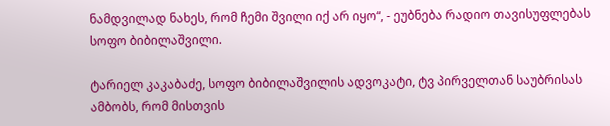ნამდვილად ნახეს, რომ ჩემი შვილი იქ არ იყო“, - ეუბნება რადიო თავისუფლებას სოფო ბიბილაშვილი.

ტარიელ კაკაბაძე, სოფო ბიბილაშვილის ადვოკატი, ტვ პირველთან საუბრისას ამბობს, რომ მისთვის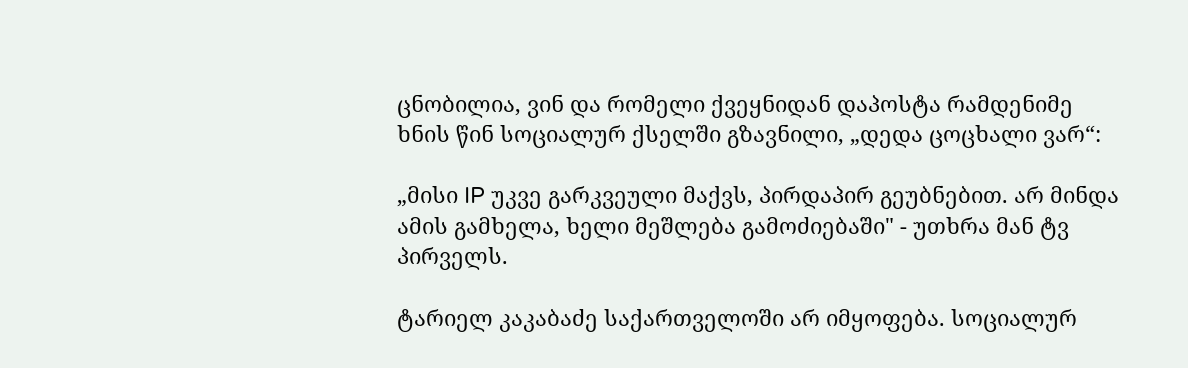ცნობილია, ვინ და რომელი ქვეყნიდან დაპოსტა რამდენიმე ხნის წინ სოციალურ ქსელში გზავნილი, „დედა ცოცხალი ვარ“:

„მისი IP უკვე გარკვეული მაქვს, პირდაპირ გეუბნებით. არ მინდა ამის გამხელა, ხელი მეშლება გამოძიებაში" - უთხრა მან ტვ პირველს.

ტარიელ კაკაბაძე საქართველოში არ იმყოფება. სოციალურ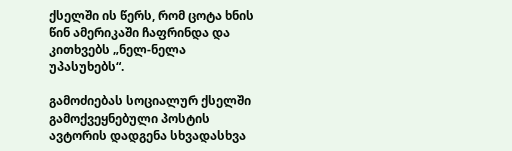ქსელში ის წერს, რომ ცოტა ხნის წინ ამერიკაში ჩაფრინდა და კითხვებს „ნელ-ნელა უპასუხებს“.

გამოძიებას სოციალურ ქსელში გამოქვეყნებული პოსტის ავტორის დადგენა სხვადასხვა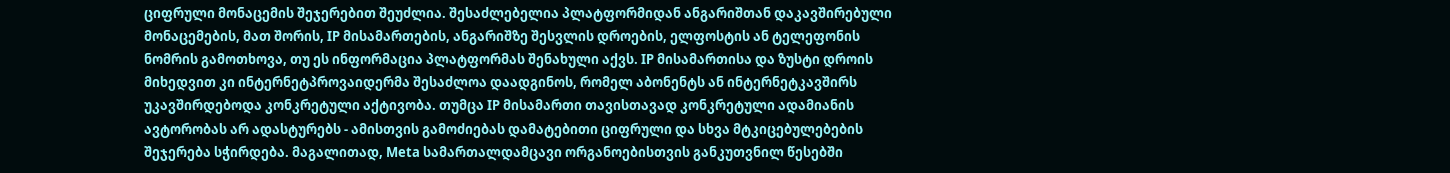ციფრული მონაცემის შეჯერებით შეუძლია. შესაძლებელია პლატფორმიდან ანგარიშთან დაკავშირებული მონაცემების, მათ შორის, IP მისამართების, ანგარიშზე შესვლის დროების, ელფოსტის ან ტელეფონის ნომრის გამოთხოვა, თუ ეს ინფორმაცია პლატფორმას შენახული აქვს. IP მისამართისა და ზუსტი დროის მიხედვით კი ინტერნეტპროვაიდერმა შესაძლოა დაადგინოს, რომელ აბონენტს ან ინტერნეტკავშირს უკავშირდებოდა კონკრეტული აქტივობა. თუმცა IP მისამართი თავისთავად კონკრეტული ადამიანის ავტორობას არ ადასტურებს - ამისთვის გამოძიებას დამატებითი ციფრული და სხვა მტკიცებულებების შეჯერება სჭირდება. მაგალითად, Meta სამართალდამცავი ორგანოებისთვის განკუთვნილ წესებში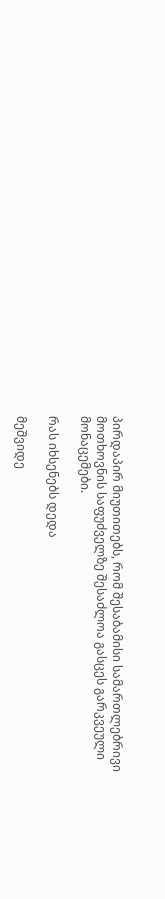პირდაპირ მიუთითებს, რომ შესაბამისი სამართლებრივი მოთხოვნის საფუძველზე შესაძლოა გასცეს გარკვეული მონაცემები.

რას იხსენებს დედა

მეშვიდე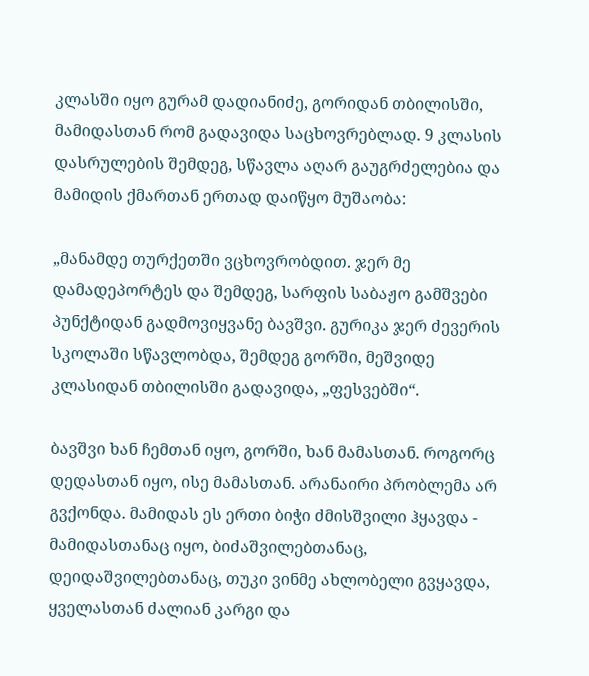კლასში იყო გურამ დადიანიძე, გორიდან თბილისში, მამიდასთან რომ გადავიდა საცხოვრებლად. 9 კლასის დასრულების შემდეგ, სწავლა აღარ გაუგრძელებია და მამიდის ქმართან ერთად დაიწყო მუშაობა:

„მანამდე თურქეთში ვცხოვრობდით. ჯერ მე დამადეპორტეს და შემდეგ, სარფის საბაჟო გამშვები პუნქტიდან გადმოვიყვანე ბავშვი. გურიკა ჯერ ძევერის სკოლაში სწავლობდა, შემდეგ გორში, მეშვიდე კლასიდან თბილისში გადავიდა, „ფესვებში“.

ბავშვი ხან ჩემთან იყო, გორში, ხან მამასთან. როგორც დედასთან იყო, ისე მამასთან. არანაირი პრობლემა არ გვქონდა. მამიდას ეს ერთი ბიჭი ძმისშვილი ჰყავდა - მამიდასთანაც იყო, ბიძაშვილებთანაც, დეიდაშვილებთანაც, თუკი ვინმე ახლობელი გვყავდა, ყველასთან ძალიან კარგი და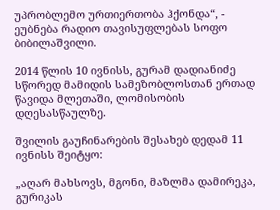უპრობლემო ურთიერთობა ჰქონდა“, - ეუბნება რადიო თავისუფლებას სოფო ბიბილაშვილი.

2014 წლის 10 ივნისს, გურამ დადიანიძე სწორედ მამიდის სამეზობლოსთან ერთად წავიდა მლეთაში, ლომისობის დღესასწაულზე.

შვილის გაუჩინარების შესახებ დედამ 11 ივნისს შეიტყო:

„აღარ მახსოვს, მგონი, მაზლმა დამირეკა, გურიკას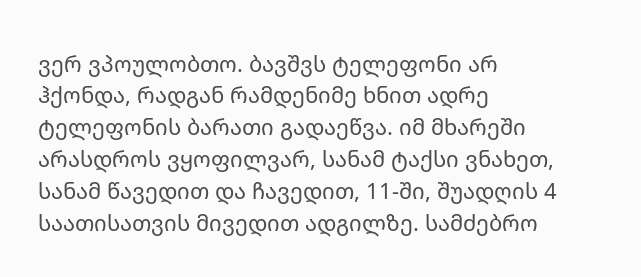ვერ ვპოულობთო. ბავშვს ტელეფონი არ ჰქონდა, რადგან რამდენიმე ხნით ადრე ტელეფონის ბარათი გადაეწვა. იმ მხარეში არასდროს ვყოფილვარ, სანამ ტაქსი ვნახეთ, სანამ წავედით და ჩავედით, 11-ში, შუადღის 4 საათისათვის მივედით ადგილზე. სამძებრო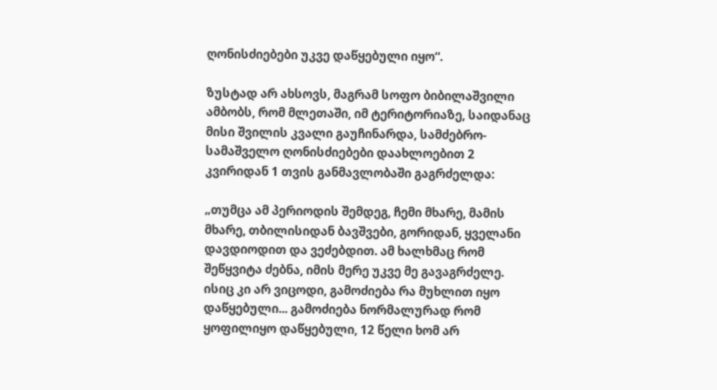ღონისძიებები უკვე დაწყებული იყო“.

ზუსტად არ ახსოვს, მაგრამ სოფო ბიბილაშვილი ამბობს, რომ მლეთაში, იმ ტერიტორიაზე, საიდანაც მისი შვილის კვალი გაუჩინარდა, სამძებრო-სამაშველო ღონისძიებები დაახლოებით 2 კვირიდან 1 თვის განმავლობაში გაგრძელდა:

„თუმცა ამ პერიოდის შემდეგ, ჩემი მხარე, მამის მხარე, თბილისიდან ბავშვები, გორიდან, ყველანი დავდიოდით და ვეძებდით. ამ ხალხმაც რომ შეწყვიტა ძებნა, იმის მერე უკვე მე გავაგრძელე. ისიც კი არ ვიცოდი, გამოძიება რა მუხლით იყო დაწყებული... გამოძიება ნორმალურად რომ ყოფილიყო დაწყებული, 12 წელი ხომ არ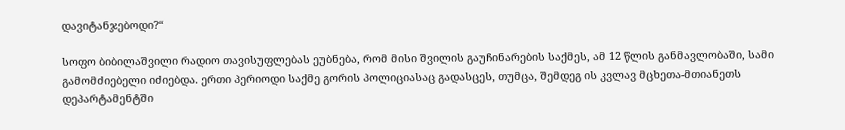დავიტანჯებოდი?“

სოფო ბიბილაშვილი რადიო თავისუფლებას ეუბნება, რომ მისი შვილის გაუჩინარების საქმეს, ამ 12 წლის განმავლობაში, სამი გამომძიებელი იძიებდა. ერთი პერიოდი საქმე გორის პოლიციასაც გადასცეს, თუმცა, შემდეგ ის კვლავ მცხეთა-მთიანეთს დეპარტამენტში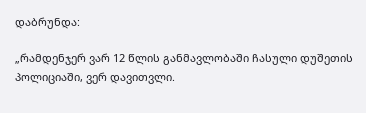დაბრუნდა:

„რამდენჯერ ვარ 12 წლის განმავლობაში ჩასული დუშეთის პოლიციაში, ვერ დავითვლი.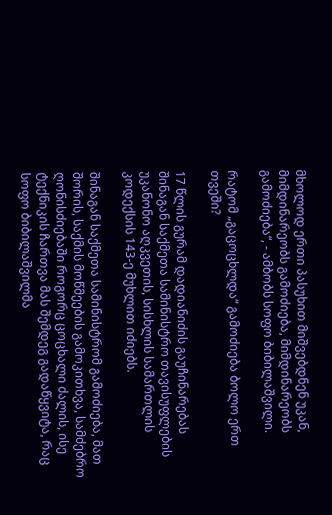მხოლოდ ერთი პასუხით მიშვებდნენ უკან, მიმდინარეობს გამოძიება, მიმდინარეობს გამოძიება“, - ამბობს სოფო ბიბილაშვილი.

რატომ „გაცოცხლდა“ გამოძიება ბოლო ერთ თვეში?

17 წლის გურამ დადიანიძის გაუჩინარებას შინაგან საქმეთა სამინისტრო თავისუფლების უკანონო აღკვეთის, სისხლის სამართლის კოდექსის 143-ე მუხლით იძიებს.

შინაგან საქმეთა სამინისტრომ გამოძიება, მათ შორის, საქმის მოწმეების გამოკითხვა, სამძებრო ღონისძიებაში როგორც ცოცხალი ძალის, ისე ტექნიკის ჩართვა მას შემდეგ გადაწყვიტა, რაც სოფო ბიბილაშვილმა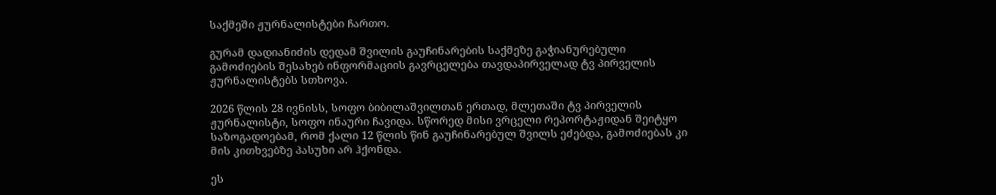საქმეში ჟურნალისტები ჩართო.

გურამ დადიანიძის დედამ შვილის გაუჩინარების საქმეზე გაჭიანურებული გამოძიების შესახებ ინფორმაციის გავრცელება თავდაპირველად ტვ პირველის ჟურნალისტებს სთხოვა.

2026 წლის 28 ივნისს, სოფო ბიბილაშვილთან ერთად, მლეთაში ტვ პირველის ჟურნალისტი, სოფო ინაური ჩავიდა. სწორედ მისი ვრცელი რეპორტაჟიდან შეიტყო საზოგადოებამ, რომ ქალი 12 წლის წინ გაუჩინარებულ შვილს ეძებდა, გამოძიებას კი მის კითხვებზე პასუხი არ ჰქონდა.

ეს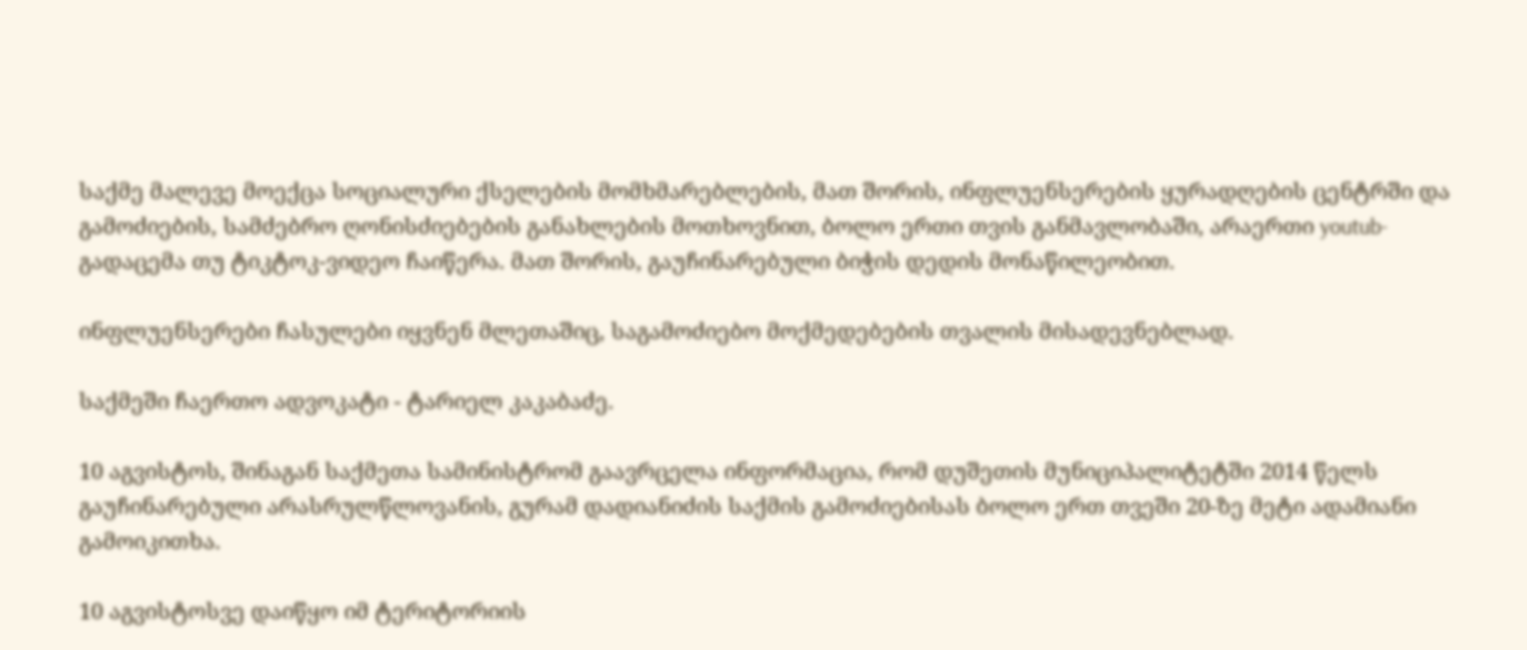საქმე მალევე მოექცა სოციალური ქსელების მომხმარებლების, მათ შორის, ინფლუენსერების ყურადღების ცენტრში და გამოძიების, სამძებრო ღონისძიებების განახლების მოთხოვნით, ბოლო ერთი თვის განმავლობაში, არაერთი youtub-გადაცემა თუ ტიკტოკ-ვიდეო ჩაიწერა. მათ შორის, გაუჩინარებული ბიჭის დედის მონაწილეობით.

ინფლუენსერები ჩასულები იყვნენ მლეთაშიც, საგამოძიებო მოქმედებების თვალის მისადევნებლად.

საქმეში ჩაერთო ადვოკატი - ტარიელ კაკაბაძე.

10 აგვისტოს, შინაგან საქმეთა სამინისტრომ გაავრცელა ინფორმაცია, რომ დუშეთის მუნიციპალიტეტში 2014 წელს გაუჩინარებული არასრულწლოვანის, გურამ დადიანიძის საქმის გამოძიებისას ბოლო ერთ თვეში 20-ზე მეტი ადამიანი გამოიკითხა.

10 აგვისტოსვე დაიწყო იმ ტერიტორიის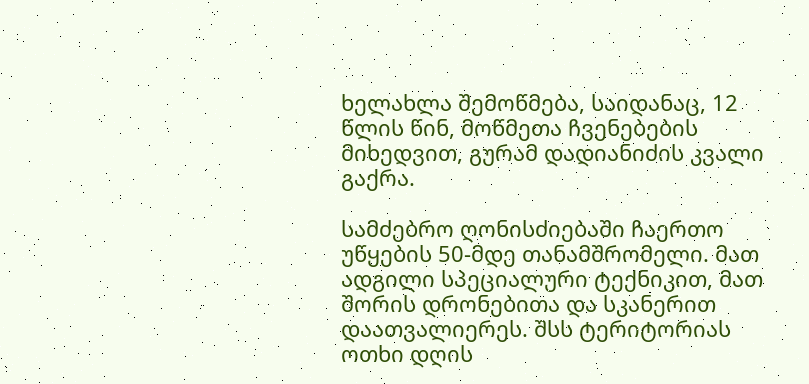ხელახლა შემოწმება, საიდანაც, 12 წლის წინ, მოწმეთა ჩვენებების მიხედვით, გურამ დადიანიძის კვალი გაქრა.

სამძებრო ღონისძიებაში ჩაერთო უწყების 50-მდე თანამშრომელი. მათ ადგილი სპეციალური ტექნიკით, მათ შორის დრონებითა და სკანერით დაათვალიერეს. შსს ტერიტორიას ოთხი დღის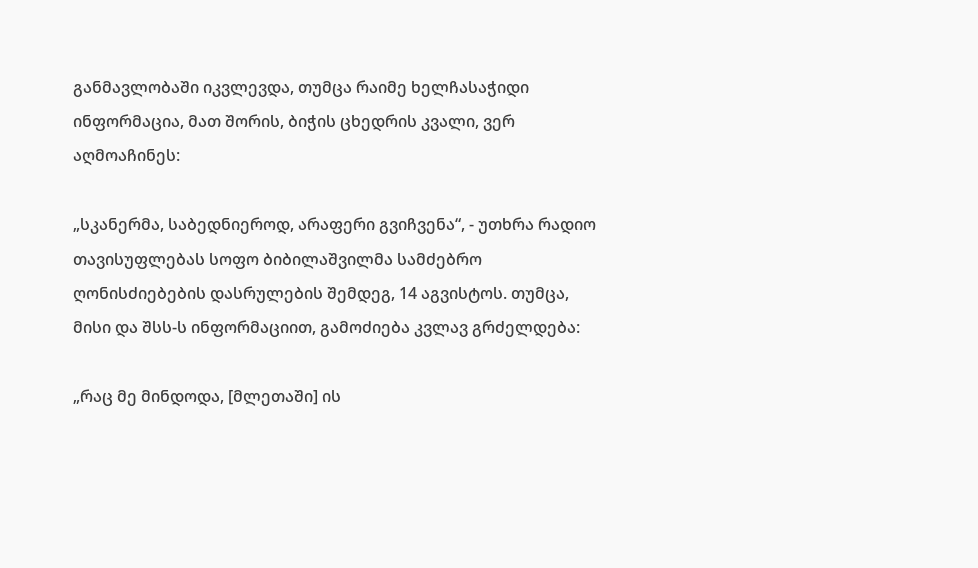განმავლობაში იკვლევდა, თუმცა რაიმე ხელჩასაჭიდი ინფორმაცია, მათ შორის, ბიჭის ცხედრის კვალი, ვერ აღმოაჩინეს:

„სკანერმა, საბედნიეროდ, არაფერი გვიჩვენა“, - უთხრა რადიო თავისუფლებას სოფო ბიბილაშვილმა სამძებრო ღონისძიებების დასრულების შემდეგ, 14 აგვისტოს. თუმცა, მისი და შსს-ს ინფორმაციით, გამოძიება კვლავ გრძელდება:

„რაც მე მინდოდა, [მლეთაში] ის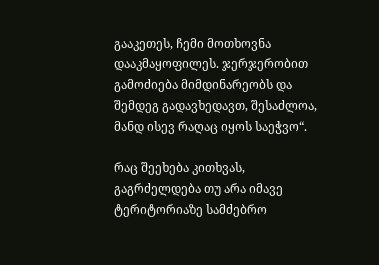გააკეთეს, ჩემი მოთხოვნა დააკმაყოფილეს. ჯერჯერობით გამოძიება მიმდინარეობს და შემდეგ გადავხედავთ, შესაძლოა, მანდ ისევ რაღაც იყოს საეჭვო“.

რაც შეეხება კითხვას, გაგრძელდება თუ არა იმავე ტერიტორიაზე სამძებრო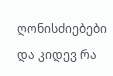ღონისძიებები და კიდევ რა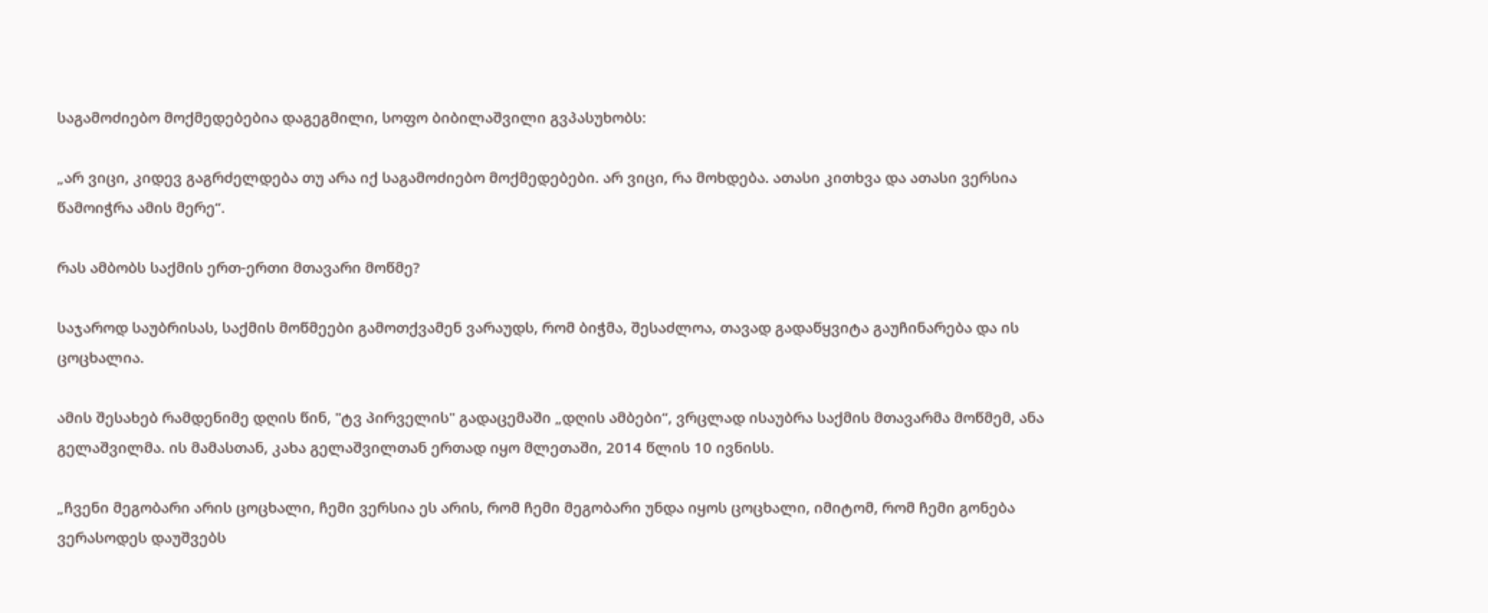საგამოძიებო მოქმედებებია დაგეგმილი, სოფო ბიბილაშვილი გვპასუხობს:

„არ ვიცი, კიდევ გაგრძელდება თუ არა იქ საგამოძიებო მოქმედებები. არ ვიცი, რა მოხდება. ათასი კითხვა და ათასი ვერსია წამოიჭრა ამის მერე“.

რას ამბობს საქმის ერთ-ერთი მთავარი მოწმე?

საჯაროდ საუბრისას, საქმის მოწმეები გამოთქვამენ ვარაუდს, რომ ბიჭმა, შესაძლოა, თავად გადაწყვიტა გაუჩინარება და ის ცოცხალია.

ამის შესახებ რამდენიმე დღის წინ, "ტვ პირველის" გადაცემაში „დღის ამბები“, ვრცლად ისაუბრა საქმის მთავარმა მოწმემ, ანა გელაშვილმა. ის მამასთან, კახა გელაშვილთან ერთად იყო მლეთაში, 2014 წლის 10 ივნისს.

„ჩვენი მეგობარი არის ცოცხალი, ჩემი ვერსია ეს არის, რომ ჩემი მეგობარი უნდა იყოს ცოცხალი, იმიტომ, რომ ჩემი გონება ვერასოდეს დაუშვებს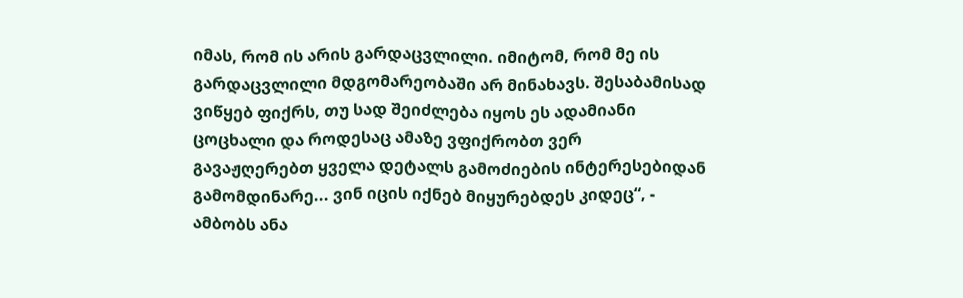იმას, რომ ის არის გარდაცვლილი. იმიტომ, რომ მე ის გარდაცვლილი მდგომარეობაში არ მინახავს. შესაბამისად ვიწყებ ფიქრს, თუ სად შეიძლება იყოს ეს ადამიანი ცოცხალი და როდესაც ამაზე ვფიქრობთ ვერ გავაჟღერებთ ყველა დეტალს გამოძიების ინტერესებიდან გამომდინარე... ვინ იცის იქნებ მიყურებდეს კიდეც“, - ამბობს ანა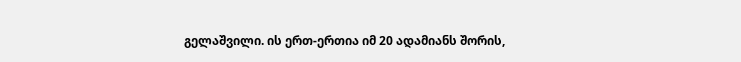გელაშვილი. ის ერთ-ერთია იმ 20 ადამიანს შორის,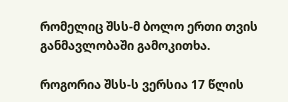რომელიც შსს-მ ბოლო ერთი თვის განმავლობაში გამოკითხა.

როგორია შსს-ს ვერსია 17 წლის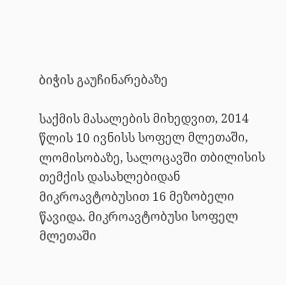ბიჭის გაუჩინარებაზე

საქმის მასალების მიხედვით, 2014 წლის 10 ივნისს სოფელ მლეთაში, ლომისობაზე, სალოცავში თბილისის თემქის დასახლებიდან მიკროავტობუსით 16 მეზობელი წავიდა. მიკროავტობუსი სოფელ მლეთაში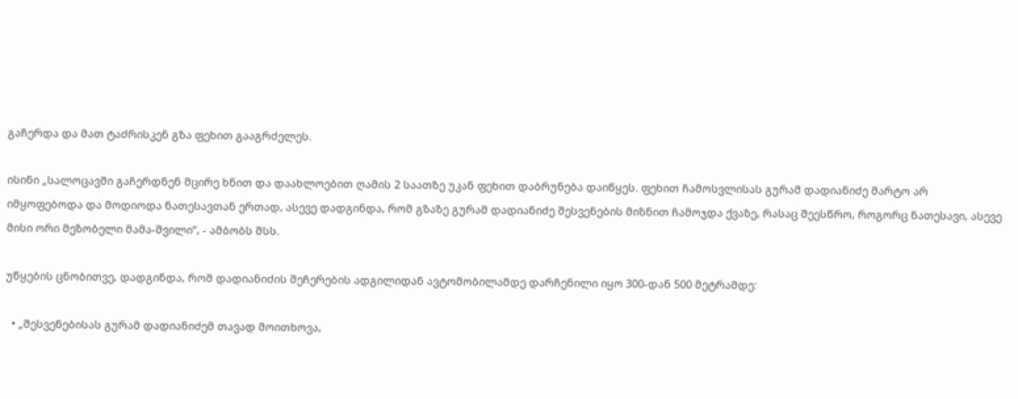გაჩერდა და მათ ტაძრისკენ გზა ფეხით გააგრძელეს.

ისინი „სალოცავში გაჩერდნენ მცირე ხნით და დაახლოებით ღამის 2 საათზე უკან ფეხით დაბრუნება დაიწყეს. ფეხით ჩამოსვლისას გურამ დადიანიძე მარტო არ იმყოფებოდა და მოდიოდა ნათესავთან ერთად, ასევე დადგინდა, რომ გზაზე გურამ დადიანიძე შესვენების მიზნით ჩამოჯდა ქვაზე, რასაც შეესწრო, როგორც ნათესავი, ასევე მისი ორი მეზობელი მამა-შვილი“, - ამბობს შსს.

უწყების ცნობითვე, დადგინდა, რომ დადიანიძის შეჩერების ადგილიდან ავტომობილამდე დარჩენილი იყო 300-დან 500 მეტრამდე:

  • „შესვენებისას გურამ დადიანიძემ თავად მოითხოვა,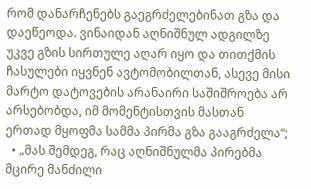რომ დანარჩენებს გაეგრძელებინათ გზა და დაეწეოდა. ვინაიდან აღნიშნულ ადგილზე უკვე გზის სირთულე აღარ იყო და თითქმის ჩასულები იყვნენ ავტომობილთან, ასევე მისი მარტო დატოვების არანაირი საშიშროება არ არსებობდა, იმ მომენტისთვის მასთან ერთად მყოფმა სამმა პირმა გზა გააგრძელა“;
  • „მას შემდეგ, რაც აღნიშნულმა პირებმა მცირე მანძილი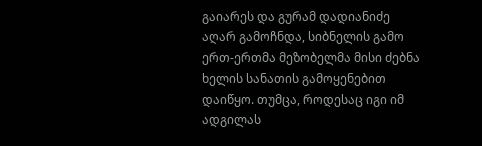გაიარეს და გურამ დადიანიძე აღარ გამოჩნდა, სიბნელის გამო ერთ-ერთმა მეზობელმა მისი ძებნა ხელის სანათის გამოყენებით დაიწყო. თუმცა, როდესაც იგი იმ ადგილას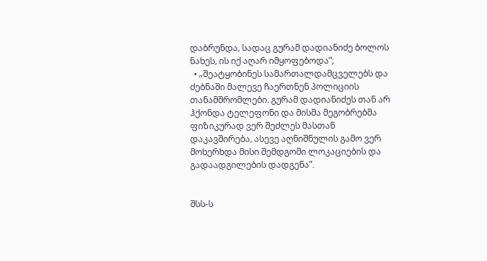დაბრუნდა, სადაც გურამ დადიანიძე ბოლოს ნახეს, ის იქ აღარ იმყოფებოდა“;
  • „შეატყობინეს სამართალდამცველებს და ძებნაში მალევე ჩაერთნენ პოლიციის თანამშრომლები. გურამ დადიანიძეს თან არ ჰქონდა ტელეფონი და მისმა მეგობრებმა ფიზიკურად ვერ შეძლეს მასთან დაკავშირება, ასევე აღნიშნულის გამო ვერ მოხერხდა მისი შემდგომი ლოკაციების და გადაადგილების დადგენა“.


შსს-ს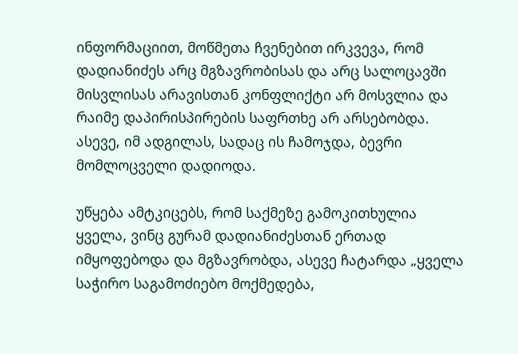ინფორმაციით, მოწმეთა ჩვენებით ირკვევა, რომ დადიანიძეს არც მგზავრობისას და არც სალოცავში მისვლისას არავისთან კონფლიქტი არ მოსვლია და რაიმე დაპირისპირების საფრთხე არ არსებობდა. ასევე, იმ ადგილას, სადაც ის ჩამოჯდა, ბევრი მომლოცველი დადიოდა.

უწყება ამტკიცებს, რომ საქმეზე გამოკითხულია ყველა, ვინც გურამ დადიანიძესთან ერთად იმყოფებოდა და მგზავრობდა, ასევე ჩატარდა „ყველა საჭირო საგამოძიებო მოქმედება,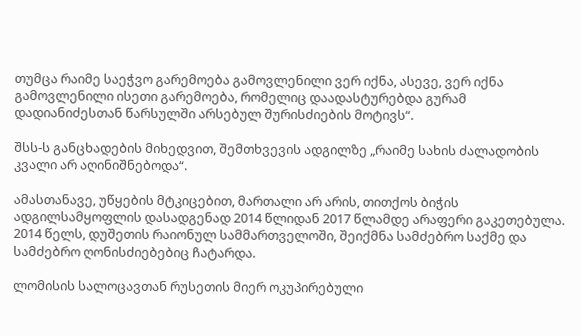თუმცა რაიმე საეჭვო გარემოება გამოვლენილი ვერ იქნა, ასევე, ვერ იქნა გამოვლენილი ისეთი გარემოება, რომელიც დაადასტურებდა გურამ დადიანიძესთან წარსულში არსებულ შურისძიების მოტივს“.

შსს-ს განცხადების მიხედვით, შემთხვევის ადგილზე „რაიმე სახის ძალადობის კვალი არ აღინიშნებოდა“.

ამასთანავე, უწყების მტკიცებით, მართალი არ არის, თითქოს ბიჭის ადგილსამყოფლის დასადგენად 2014 წლიდან 2017 წლამდე არაფერი გაკეთებულა. 2014 წელს, დუშეთის რაიონულ სამმართველოში, შეიქმნა სამძებრო საქმე და სამძებრო ღონისძიებებიც ჩატარდა.

ლომისის სალოცავთან რუსეთის მიერ ოკუპირებული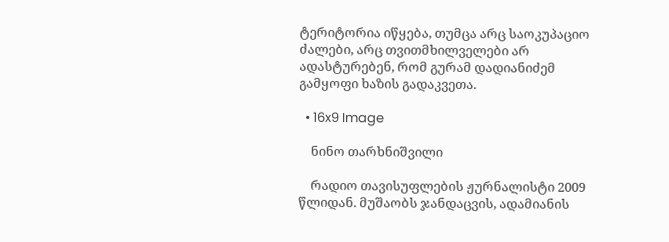ტერიტორია იწყება, თუმცა არც საოკუპაციო ძალები, არც თვითმხილველები არ ადასტურებენ, რომ გურამ დადიანიძემ გამყოფი ხაზის გადაკვეთა.

  • 16x9 Image

    ნინო თარხნიშვილი

    რადიო თავისუფლების ჟურნალისტი 2009 წლიდან. მუშაობს ჯანდაცვის, ადამიანის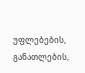უფლებების, განათლების,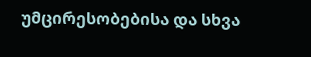უმცირესობებისა და სხვა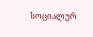სოციალურ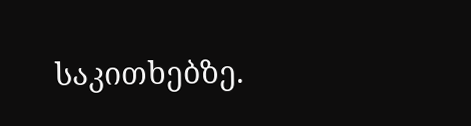საკითხებზე.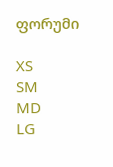ფორუმი

XS
SM
MD
LG